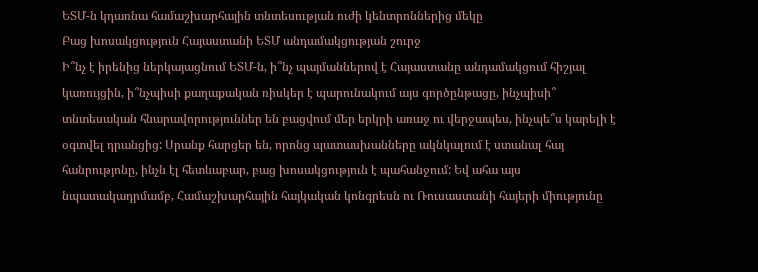ԵՏՄ-ն կդառնա համաշխարհային տնտեսության ուժի կենտրոններից մեկը
Բաց խոսակցություն Հայաստանի ԵՏՄ անդամակցության շուրջ
Ի՞նչ է իրենից ներկայացնում ԵՏՄ-ն, ի՞նչ պայմաններով է Հայաստանը անդամակցում հիշյալ կառույցին, ի՞նչպիսի քաղաքական ռիսկեր է պարունակում այս գործընթացը, ինչպիսի՞ տնտեսական հնարավորություններ են բացվում մեր երկրի առաջ ու վերջապես, ինչպե՞ս կարելի է օգտվել դրանցից: Սրանք հարցեր են, որոնց պատասխանները ակնկալում է ստանալ հայ հանրությոնը, ինչն էլ հետևաբար, բաց խոսակցություն է պահանջում: Եվ ահա այս նպատակադրմամբ, Համաշխարհային հայկական կոնգրեսն ու Ռուսաստանի հայերի միությունը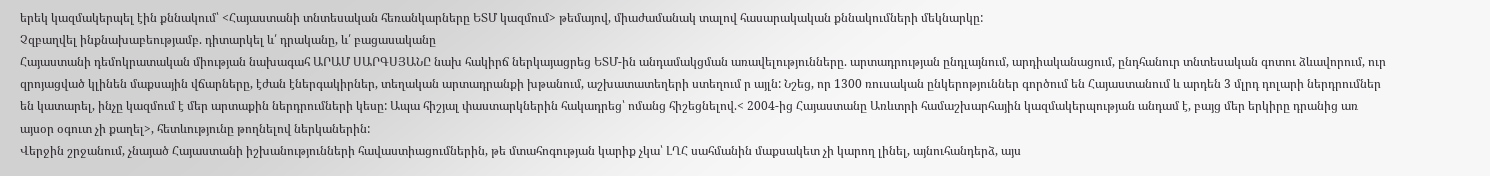երեկ կազմակերպել էին քննակում՝ <Հայաստանի տնտեսական հեռանկարները ԵՏՄ կազմում> թեմայով, միաժամանակ տալով հասարակական քննակումների մեկնարկը:
Չզբաղվել ինքնախաբեությամբ. դիտարկել և՛ դրականը, և՛ բացասականը
Հայաստանի դեմոկրատական միության նախագահ ԱՐԱՄ ՍԱՐԳՍՅԱՆԸ նախ հակիրճ ներկայացրեց ԵՏՄ-ին անդամակցման առավելությունները. արտադրության ընդլայնում, արդիականացում, ընդհանուր տնտեսական գոտու ձևավորում, ուր զրոյացված կլինեն մաքսային վճարները, էժան էներգակիրներ, տեղական արտադրանքի խթանում, աշխատատեղերի ստեղում ր այլն: Նշեց, որ 1300 ռուսական ընկերոթյուններ գործում են Հայաստանում և արդեն 3 մլրդ դոլարի ներդրումներ են կատարել, ինչը կազմում է մեր արտաքին ներդրումների կեսը: Ապա հիշյալ փաստարկներին հակադրեց՝ ոմանց հիշեցնելով.< 2004-ից Հայաստանը Առևտրի համաշխարհային կազմակերպության անդամ է, բայց մեր երկիրը դրանից առ այսօր օգուտ չի քաղել>, հետևությունը թողնելով ներկաներին:
Վերջին շրջանում, չնայած Հայաստանի իշխանությունների հավաստիացումներին, թե մտահոգության կարիք չկա՝ ԼՂՀ սահմանին մաքսակետ չի կարող լինել, այնուհանդերձ, այս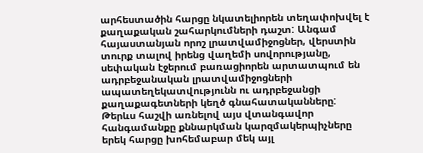արհեստածին հարցը նկատելիորեն տեղափոխվել է քաղաքական շահարկումների դաշտ: Անգամ հայաստանյան որոշ լրատվամիջոցներ, վերստին տուրք տալով իրենց վաղեմի սովորությանը, սեփական էջերում բառացիորեն արտատպում են ադրբեջանական լրատվամիջոցների ապատեղեկատվությունն ու ադրբեջանցի քաղաքագետների կեղծ գնահատականները:
Թերևս հաշվի առնելով այս վտանգավոր հանգամանքը քննարկման կարզմակերպիչները երեկ հարցը խոհեմաբար մեկ այլ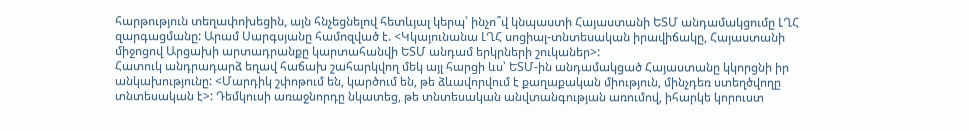հարթություն տեղափոխեցին, այն հնչեցնելով հետևյալ կերպ՝ ինչո՞վ կնպաստի Հայաստանի ԵՏՄ անդամակցումը ԼՂՀ զարգացմանը: Արամ Սարգսյանը համոզված է. <Կկայունանա ԼՂՀ սոցիալ-տնտեսական իրավիճակը, Հայաստանի միջոցով Արցախի արտադրանքը կարտահանվի ԵՏՄ անդամ երկրների շուկաներ>:
Հատուկ անդրադարձ եղավ հաճախ շահարկվող մեկ այլ հարցի ևս՝ ԵՏՄ-ին անդամակցած Հայաստանը կկորցնի իր անկախությունը: <Մարդիկ շփոթում են, կարծում են, թե ձևավորվում է քաղաքական միություն, մինչդեռ ստեղծվողը տնտեսական է>: Դեմկուսի առաջնորդը նկատեց, թե տնտեսական անվտանգության առումով, իհարկե կորուստ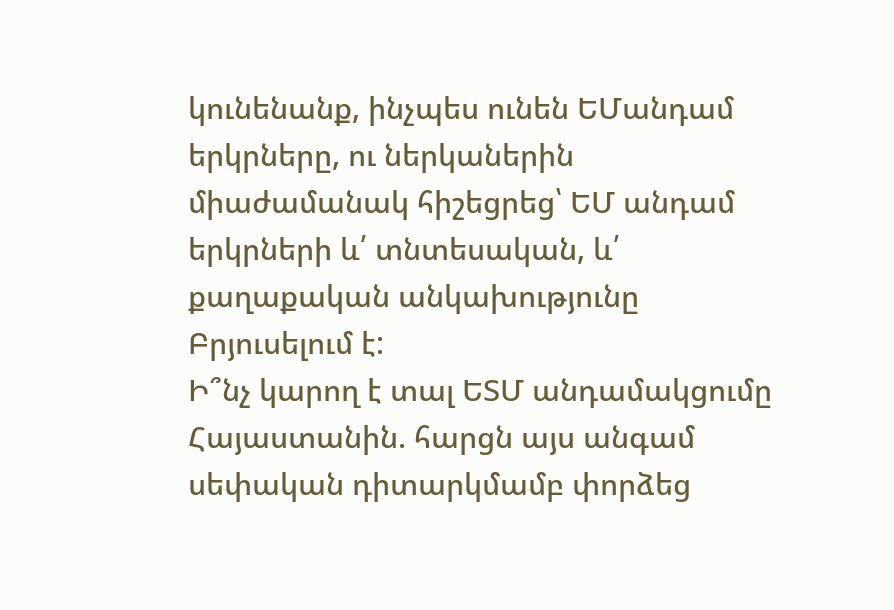կունենանք, ինչպես ունեն ԵՄանդամ երկրները, ու ներկաներին միաժամանակ հիշեցրեց՝ ԵՄ անդամ երկրների և՛ տնտեսական, և՛ քաղաքական անկախությունը Բրյուսելում է:
Ի՞նչ կարող է տալ ԵՏՄ անդամակցումը Հայաստանին. հարցն այս անգամ սեփական դիտարկմամբ փորձեց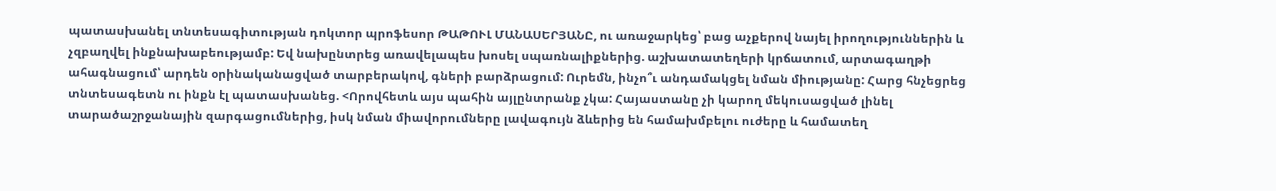պատասխանել տնտեսագիտության դոկտոր պրոֆեսոր ԹԱԹՈՒԼ ՄԱՆԱՍԵՐՅԱՆԸ, ու առաջարկեց՝ բաց աչքերով նայել իրողություններին և չզբաղվել ինքնախաբեությամբ: Եվ նախընտրեց առավելապես խոսել սպառնալիքներից. աշխատատեղերի կրճատում, արտագաղթի ահագնացում՝ արդեն օրինականացված տարբերակով, գների բարձրացում: Ուրեմն, ինչո՞ւ անդամակցել նման միությանը: Հարց հնչեցրեց տնտեսագետն ու ինքն էլ պատասխանեց. <Որովհետև այս պահին այլընտրանք չկա: Հայաստանը չի կարող մեկուսացված լինել տարածաշրջանային զարգացումներից, իսկ նման միավորումները լավագույն ձևերից են համախմբելու ուժերը և համատեղ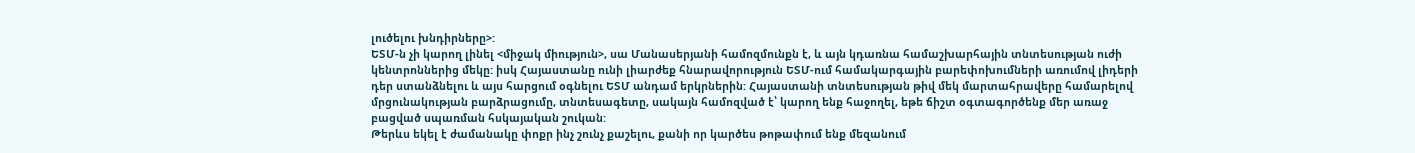լուծելու խնդիրները>:
ԵՏՄ-ն չի կարող լինել <միջակ միություն>, սա Մանասերյանի համոզմունքն է, և այն կդառնա համաշխարհային տնտեսության ուժի կենտրոններից մեկը: իսկ Հայաստանը ունի լիարժեք հնարավորություն ԵՏՄ-ում համակարգային բարեփոխումների առումով լիդերի դեր ստանձնելու և այս հարցում օգնելու ԵՏՄ անդամ երկրներին: Հայաստանի տնտեսության թիվ մեկ մարտահրավերը համարելով մրցունակության բարձրացումը, տնտեսագետը, սակայն համոզված է՝ կարող ենք հաջողել, եթե ճիշտ օգտագործենք մեր առաջ բացված սպառման հսկայական շուկան:
Թերևս եկել է ժամանակը փոքր ինչ շունչ քաշելու, քանի որ կարծես թոթափում ենք մեզանում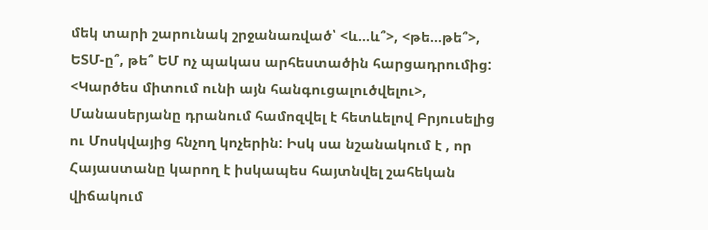մեկ տարի շարունակ շրջանառված՝ <և...և՞>, <թե...թե՞>, ԵՏՄ-ը՞, թե՞ ԵՄ ոչ պակաս արհեստածին հարցադրումից: <Կարծես միտում ունի այն հանգուցալուծվելու>, Մանասերյանը դրանում համոզվել է հետևելով Բրյուսելից ու Մոսկվայից հնչող կոչերին: Իսկ սա նշանակում է , որ Հայաստանը կարող է իսկապես հայտնվել շահեկան վիճակում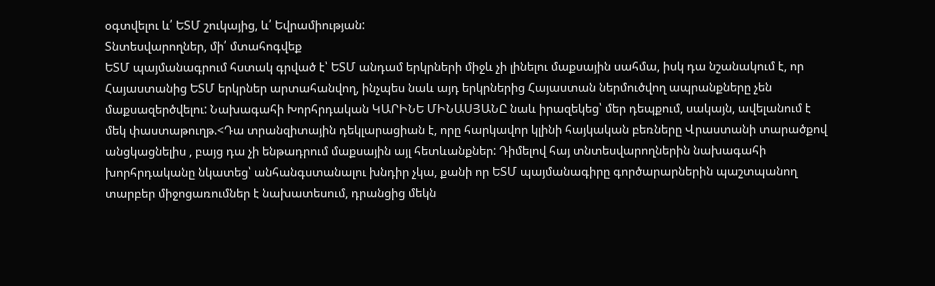օգտվելու և՛ ԵՏՄ շուկայից, և՛ Եվրամիության:
Տնտեսվարողներ, մի՛ մտահոգվեք
ԵՏՄ պայմանագրում հստակ գրված է՝ ԵՏՄ անդամ երկրների միջև չի լինելու մաքսային սահմա, իսկ դա նշանակում է, որ Հայաստանից ԵՏՄ երկրներ արտահանվող, ինչպես նաև այդ երկրներից Հայաստան ներմուծվող ապրանքները չեն մաքսազերծվելու: Նախագահի Խորհրդական ԿԱՐԻՆԵ ՄԻՆԱՍՅԱՆԸ նաև իրազեկեց՝ մեր դեպքում, սակայն, ավելանում է մեկ փաստաթուղթ.<Դա տրանզիտային դեկլարացիան է, որը հարկավոր կլինի հայկական բեռները Վրաստանի տարածքով անցկացնելիս , բայց դա չի ենթադրում մաքսային այլ հետևանքներ: Դիմելով հայ տնտեսվարողներին նախագահի խորհրդականը նկատեց՝ անհանգստանալու խնդիր չկա, քանի որ ԵՏՄ պայմանագիրը գործարարներին պաշտպանող տարբեր միջոցառումներ է նախատեսում, դրանցից մեկն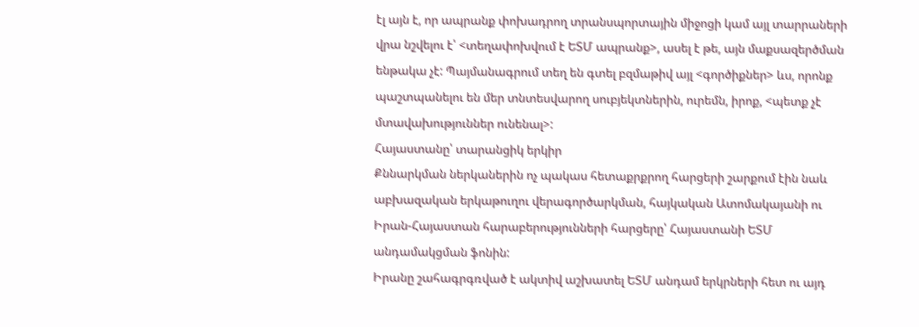էլ այն է, որ ապրանք փոխադրող տրանսպորտային միջոցի կամ այլ տարրաների վրա նշվելու է՝ <տեղափոխվում է ԵՏՄ ապրանք>, ասել է թե, այն մաքսազերծման ենթակա չէ: Պայմանագրում տեղ են գտել բզմաթիվ այլ <գործիքներ> ևս, որոնք պաշտպանելու են մեր տնտեսվարող սուբյեկտներին, ուրեմն, իրոք, <պետք չէ մտավախություններ ունենալ>:
Հայաստանը՝ տարանցիկ երկիր
Քննարկման ներկաներին ոչ պակաս հետաքրքրող հարցերի շարքում էին նաև աբխազական երկաթուղու վերագործարկման, հայկական Ատոմակայանի ու Իրան-Հայաստան հարաբերությունների հարցերը՝ Հայաստանի ԵՏՄ անդամակցման ֆոնին:
Իրանը շահագրգռված է ակտիվ աշխատել ԵՏՄ անդամ երկրների հետ ու այդ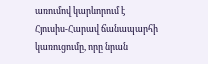առումով կարևորում է Հյուսիս-Հարավ ճանապարհի կառուցումը, որը նրան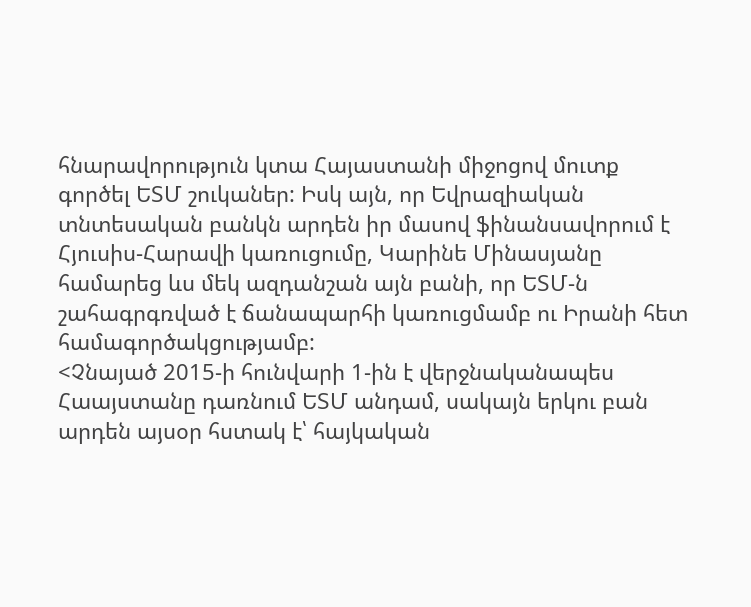հնարավորություն կտա Հայաստանի միջոցով մուտք գործել ԵՏՄ շուկաներ: Իսկ այն, որ Եվրազիական տնտեսական բանկն արդեն իր մասով ֆինանսավորում է Հյուսիս-Հարավի կառուցումը, Կարինե Մինասյանը համարեց ևս մեկ ազդանշան այն բանի, որ ԵՏՄ-ն շահագրգռված է ճանապարհի կառուցմամբ ու Իրանի հետ համագործակցությամբ:
<Չնայած 2015-ի հունվարի 1-ին է վերջնականապես Հաայստանը դառնում ԵՏՄ անդամ, սակայն երկու բան արդեն այսօր հստակ է՝ հայկական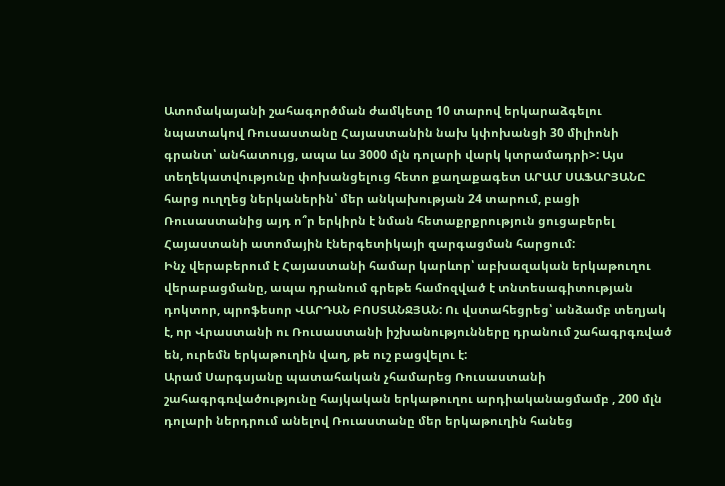Ատոմակայանի շահագործման ժամկետը 10 տարով երկարաձգելու նպատակով Ռուսաստանը Հայաստանին նախ կփոխանցի 30 միլիոնի գրանտ՝ անհատույց, ապա ևս 3000 մլն դոլարի վարկ կտրամադրի>: Այս տեղեկատվությունը փոխանցելուց հետո քաղաքագետ ԱՐԱՄ ՍԱՖԱՐՅԱՆԸ հարց ուղղեց ներկաներին՝ մեր անկախության 24 տարում, բացի Ռուսաստանից այդ ո՞ր երկիրն է նման հետաքրքրություն ցուցաբերել Հայաստանի ատոմային էներգետիկայի զարգացման հարցում:
Ինչ վերաբերում է Հայաստանի համար կարևոր՝ աբխազական երկաթուղու վերաբացմանը, ապա դրանում գրեթե համոզված է տնտեսագիտության դոկտոր, պրոֆեսոր ՎԱՐԴԱՆ ԲՈՍՏԱՆՋՅԱՆ: Ու վստահեցրեց՝ անձամբ տեղյակ է, որ Վրաստանի ու Ռուսաստանի իշխանությունները դրանում շահագրգռված են, ուրեմն երկաթուղին վաղ, թե ուշ բացվելու է:
Արամ Սարգսյանը պատահական չհամարեց Ռուսաստանի շահագրգռվածությունը հայկական երկաթուղու արդիականացմամբ , 200 մլն դոլարի ներդրում անելով Ռուաստանը մեր երկաթուղին հանեց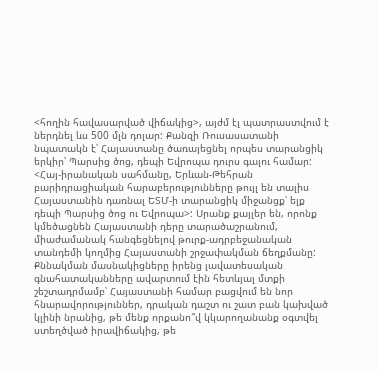<հողին հավասարված վիճակից>, այժմ էլ պատրաստվում է ներդնել ևս 500 մլն դոլար: Քանզի Ռուսասատանի նպատակն է՝ Հայաստանը ծառայեցնել որպես տարանցիկ երկիր՝ Պարսից ծոց, դեպի Եվրոպա դուրս գալու համար: <Հայ-իրանական սահմանը, Երևան-Թեհրան բարիդրացիական հարաբերությունները թույլ են տալիս Հայաստանին դառնալ ԵՏՄ-ի տարանցիկ միջանցք՝ ելք դեպի Պարսից ծոց ու Եվրոպա>: Սրանք քայլեր են, որոնք կմեծացնեն Հայաստանի դերը տարածաշրանում, միաժամանակ հանգեցնելով թուրք-ադրբեջանական տանդեմի կողմից Հայաստանի շրջափակման ճեղքմանը:
Քննակման մասնակիցները իրենց լավատեսական գնահատականները ավարտում էին հետևյալ մտքի շեշտադրմամբ՝ Հայաստանի համար բացվում են նոր հնարավորություններ, դրական դաշտ ու շատ բան կախված կլինի նրանից, թե մենք որքանո՞վ կկարողանանք օգտվել ստեղծված իրավիճակից, թե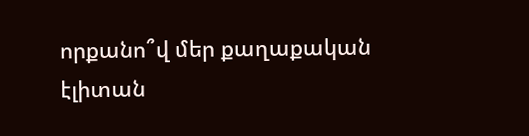որքանո՞վ մեր քաղաքական էլիտան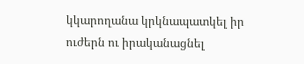կկարողանա կրկնապատկել իր ուժերն ու իրականացնել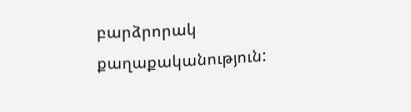բարձրորակ քաղաքականություն: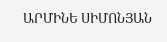ԱՐՄԻՆԵ ՍԻՄՈՆՅԱՆ